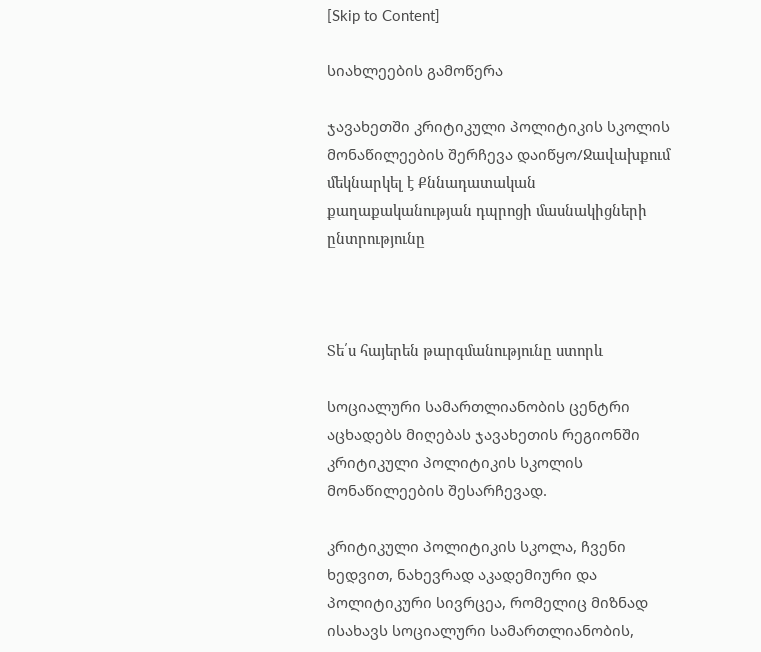[Skip to Content]

სიახლეების გამოწერა

ჯავახეთში კრიტიკული პოლიტიკის სკოლის მონაწილეების შერჩევა დაიწყო/Ջավախքում մեկնարկել է Քննադատական քաղաքականության դպրոցի մասնակիցների ընտրությունը



Տե՛ս հայերեն թարգմանությունը ստորև

სოციალური სამართლიანობის ცენტრი აცხადებს მიღებას ჯავახეთის რეგიონში კრიტიკული პოლიტიკის სკოლის მონაწილეების შესარჩევად.

კრიტიკული პოლიტიკის სკოლა, ჩვენი ხედვით, ნახევრად აკადემიური და პოლიტიკური სივრცეა, რომელიც მიზნად ისახავს სოციალური სამართლიანობის,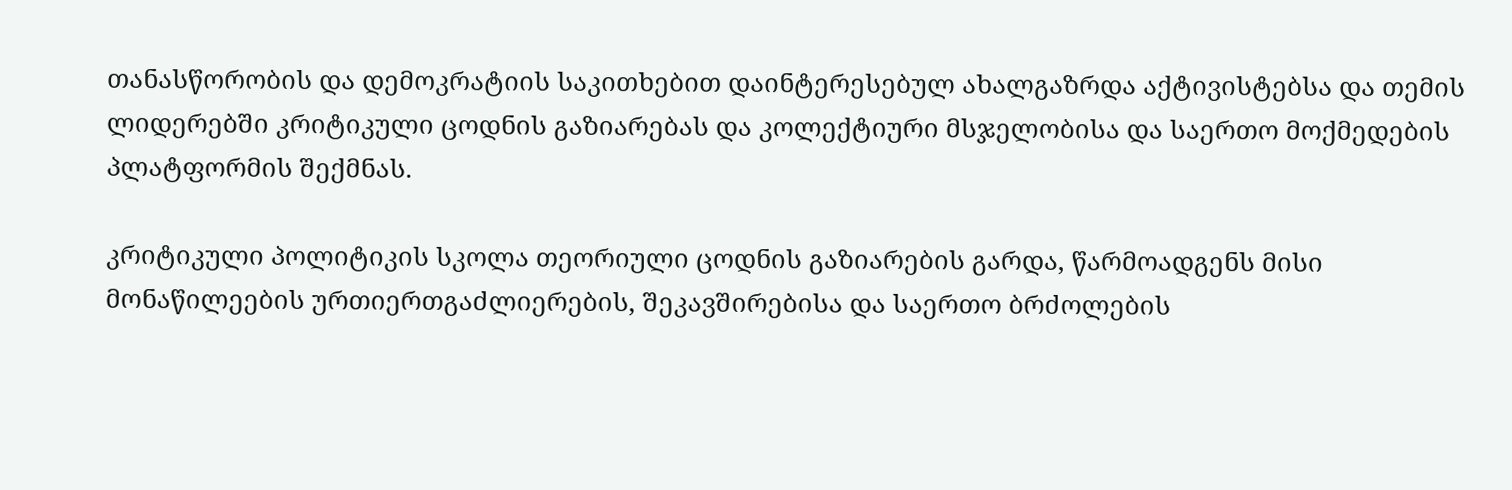თანასწორობის და დემოკრატიის საკითხებით დაინტერესებულ ახალგაზრდა აქტივისტებსა და თემის ლიდერებში კრიტიკული ცოდნის გაზიარებას და კოლექტიური მსჯელობისა და საერთო მოქმედების პლატფორმის შექმნას.

კრიტიკული პოლიტიკის სკოლა თეორიული ცოდნის გაზიარების გარდა, წარმოადგენს მისი მონაწილეების ურთიერთგაძლიერების, შეკავშირებისა და საერთო ბრძოლების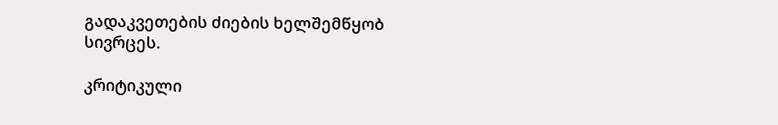გადაკვეთების ძიების ხელშემწყობ სივრცეს.

კრიტიკული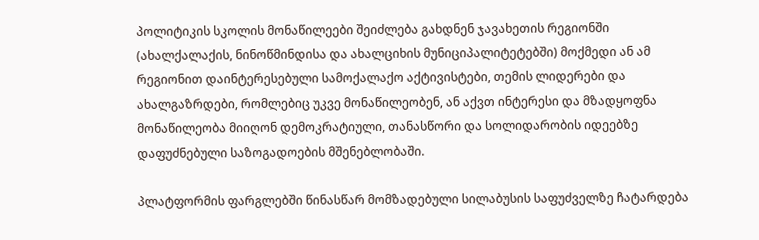პოლიტიკის სკოლის მონაწილეები შეიძლება გახდნენ ჯავახეთის რეგიონში (ახალქალაქის, ნინოწმინდისა და ახალციხის მუნიციპალიტეტებში) მოქმედი ან ამ რეგიონით დაინტერესებული სამოქალაქო აქტივისტები, თემის ლიდერები და ახალგაზრდები, რომლებიც უკვე მონაწილეობენ, ან აქვთ ინტერესი და მზადყოფნა მონაწილეობა მიიღონ დემოკრატიული, თანასწორი და სოლიდარობის იდეებზე დაფუძნებული საზოგადოების მშენებლობაში.

პლატფორმის ფარგლებში წინასწარ მომზადებული სილაბუსის საფუძველზე ჩატარდება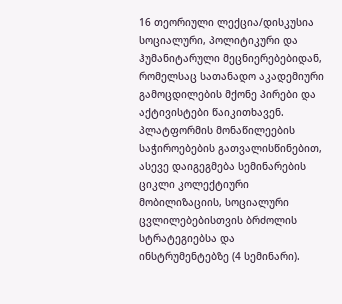16 თეორიული ლექცია/დისკუსია სოციალური, პოლიტიკური და ჰუმანიტარული მეცნიერებებიდან, რომელსაც სათანადო აკადემიური გამოცდილების მქონე პირები და აქტივისტები წაიკითხავენ.  პლატფორმის მონაწილეების საჭიროებების გათვალისწინებით, ასევე დაიგეგმება სემინარების ციკლი კოლექტიური მობილიზაციის, სოციალური ცვლილებებისთვის ბრძოლის სტრატეგიებსა და ინსტრუმენტებზე (4 სემინარი).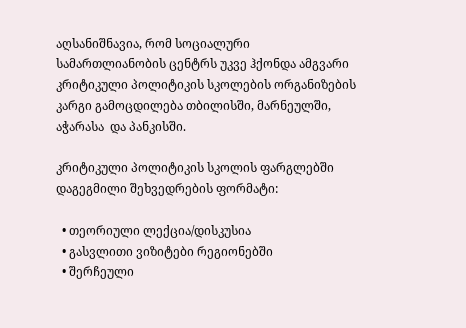აღსანიშნავია, რომ სოციალური სამართლიანობის ცენტრს უკვე ჰქონდა ამგვარი კრიტიკული პოლიტიკის სკოლების ორგანიზების კარგი გამოცდილება თბილისში, მარნეულში, აჭარასა  და პანკისში.

კრიტიკული პოლიტიკის სკოლის ფარგლებში დაგეგმილი შეხვედრების ფორმატი:

  • თეორიული ლექცია/დისკუსია
  • გასვლითი ვიზიტები რეგიონებში
  • შერჩეული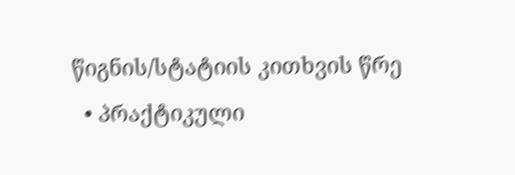წიგნის/სტატიის კითხვის წრე
  • პრაქტიკული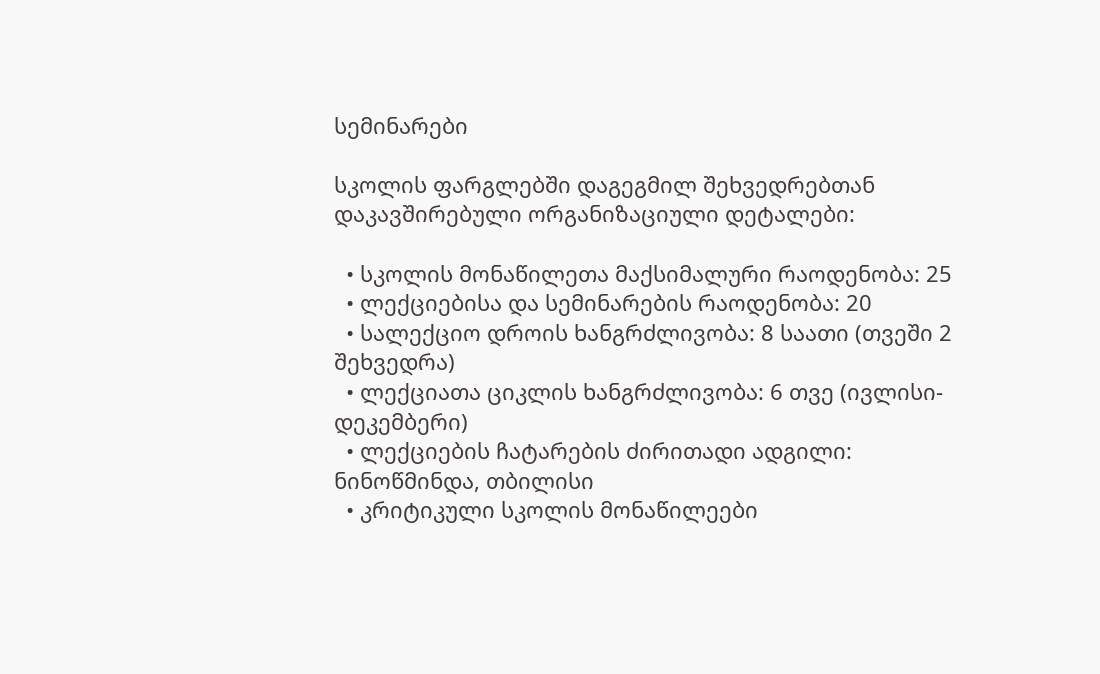სემინარები

სკოლის ფარგლებში დაგეგმილ შეხვედრებთან დაკავშირებული ორგანიზაციული დეტალები:

  • სკოლის მონაწილეთა მაქსიმალური რაოდენობა: 25
  • ლექციებისა და სემინარების რაოდენობა: 20
  • სალექციო დროის ხანგრძლივობა: 8 საათი (თვეში 2 შეხვედრა)
  • ლექციათა ციკლის ხანგრძლივობა: 6 თვე (ივლისი-დეკემბერი)
  • ლექციების ჩატარების ძირითადი ადგილი: ნინოწმინდა, თბილისი
  • კრიტიკული სკოლის მონაწილეები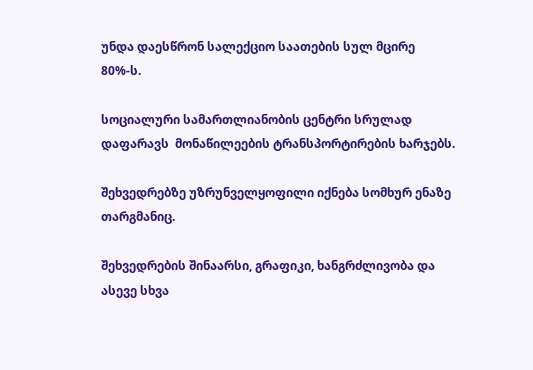უნდა დაესწრონ სალექციო საათების სულ მცირე 80%-ს.

სოციალური სამართლიანობის ცენტრი სრულად დაფარავს  მონაწილეების ტრანსპორტირების ხარჯებს.

შეხვედრებზე უზრუნველყოფილი იქნება სომხურ ენაზე თარგმანიც.

შეხვედრების შინაარსი, გრაფიკი, ხანგრძლივობა და ასევე სხვა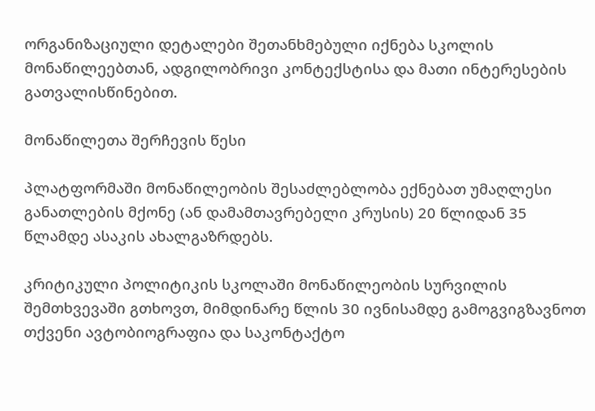ორგანიზაციული დეტალები შეთანხმებული იქნება სკოლის მონაწილეებთან, ადგილობრივი კონტექსტისა და მათი ინტერესების გათვალისწინებით.

მონაწილეთა შერჩევის წესი

პლატფორმაში მონაწილეობის შესაძლებლობა ექნებათ უმაღლესი განათლების მქონე (ან დამამთავრებელი კრუსის) 20 წლიდან 35 წლამდე ასაკის ახალგაზრდებს.

კრიტიკული პოლიტიკის სკოლაში მონაწილეობის სურვილის შემთხვევაში გთხოვთ, მიმდინარე წლის 30 ივნისამდე გამოგვიგზავნოთ თქვენი ავტობიოგრაფია და საკონტაქტო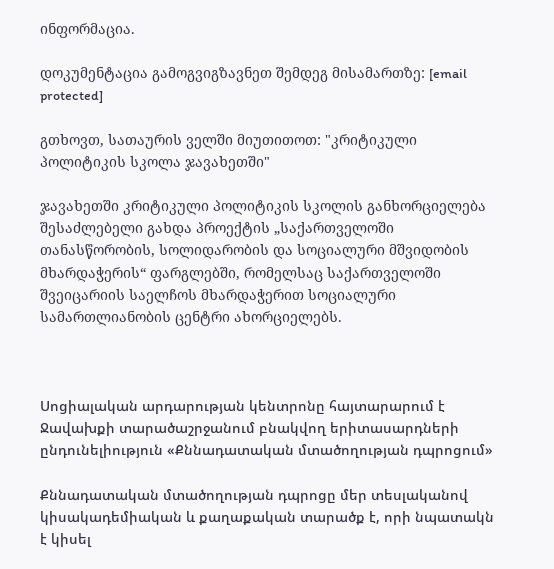ინფორმაცია.

დოკუმენტაცია გამოგვიგზავნეთ შემდეგ მისამართზე: [email protected]

გთხოვთ, სათაურის ველში მიუთითოთ: "კრიტიკული პოლიტიკის სკოლა ჯავახეთში"

ჯავახეთში კრიტიკული პოლიტიკის სკოლის განხორციელება შესაძლებელი გახდა პროექტის „საქართველოში თანასწორობის, სოლიდარობის და სოციალური მშვიდობის მხარდაჭერის“ ფარგლებში, რომელსაც საქართველოში შვეიცარიის საელჩოს მხარდაჭერით სოციალური სამართლიანობის ცენტრი ახორციელებს.



Սոցիալական արդարության կենտրոնը հայտարարում է Ջավախքի տարածաշրջանում բնակվող երիտասարդների ընդունելիություն «Քննադատական մտածողության դպրոցում»

Քննադատական մտածողության դպրոցը մեր տեսլականով կիսակադեմիական և քաղաքական տարածք է, որի նպատակն է կիսել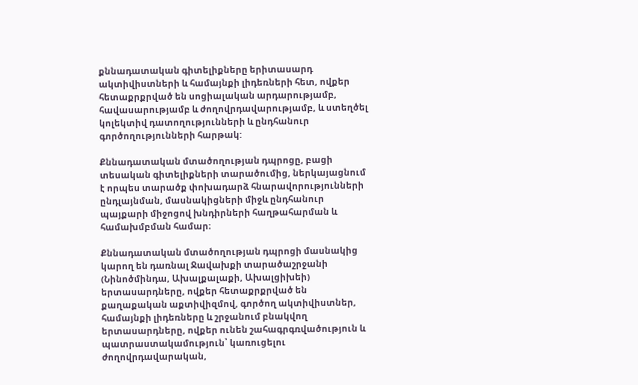քննադատական գիտելիքները երիտասարդ ակտիվիստների և համայնքի լիդեռների հետ, ովքեր հետաքրքրված են սոցիալական արդարությամբ, հավասարությամբ և ժողովրդավարությամբ, և ստեղծել կոլեկտիվ դատողությունների և ընդհանուր գործողությունների հարթակ:

Քննադատական մտածողության դպրոցը, բացի տեսական գիտելիքների տարածումից, ներկայացնում  է որպես տարածք փոխադարձ հնարավորությունների ընդլայնման, մասնակիցների միջև ընդհանուր պայքարի միջոցով խնդիրների հաղթահարման և համախմբման համար։

Քննադատական մտածողության դպրոցի մասնակից կարող են դառնալ Ջավախքի տարածաշրջանի (Նինոծմինդա, Ախալքալաքի, Ախալցիխեի) երտասարդները, ովքեր հետաքրքրված են քաղաքական աքտիվիզմով, գործող ակտիվիստներ, համայնքի լիդեռները և շրջանում բնակվող երտասարդները, ովքեր ունեն շահագրգռվածություն և պատրաստակամություն՝ կառուցելու ժողովրդավարական,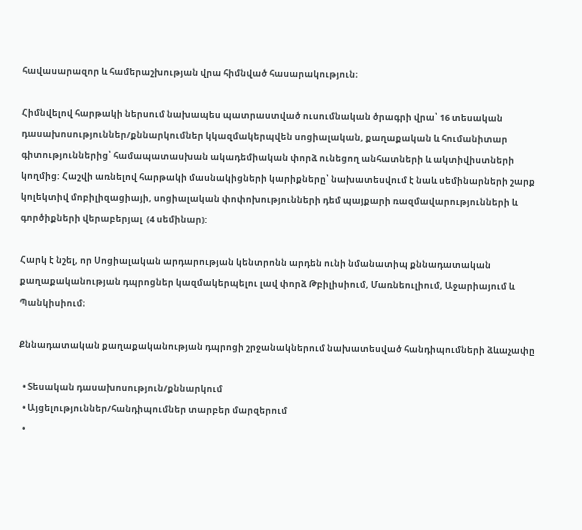հավասարազոր և համերաշխության վրա հիմնված հասարակություն։

Հիմնվելով հարթակի ներսում նախապես պատրաստված ուսումնական ծրագրի վրա՝ 16 տեսական դասախոսություններ/քննարկումներ կկազմակերպվեն սոցիալական, քաղաքական և հումանիտար գիտություններից՝ համապատասխան ակադեմիական փորձ ունեցող անհատների և ակտիվիստների կողմից: Հաշվի առնելով հարթակի մասնակիցների կարիքները՝ նախատեսվում է նաև սեմինարների շարք կոլեկտիվ մոբիլիզացիայի, սոցիալական փոփոխությունների դեմ պայքարի ռազմավարությունների և գործիքների վերաբերյալ  (4 սեմինար):

Հարկ է նշել, որ Սոցիալական արդարության կենտրոնն արդեն ունի նմանատիպ քննադատական քաղաքականության դպրոցներ կազմակերպելու լավ փորձ Թբիլիսիում, Մառնեուլիում, Աջարիայում և Պանկիսիում։

Քննադատական քաղաքականության դպրոցի շրջանակներում նախատեսված հանդիպումների ձևաչափը

  • Տեսական դասախոսություն/քննարկում
  • Այցելություններ/հանդիպումներ տարբեր մարզերում
  •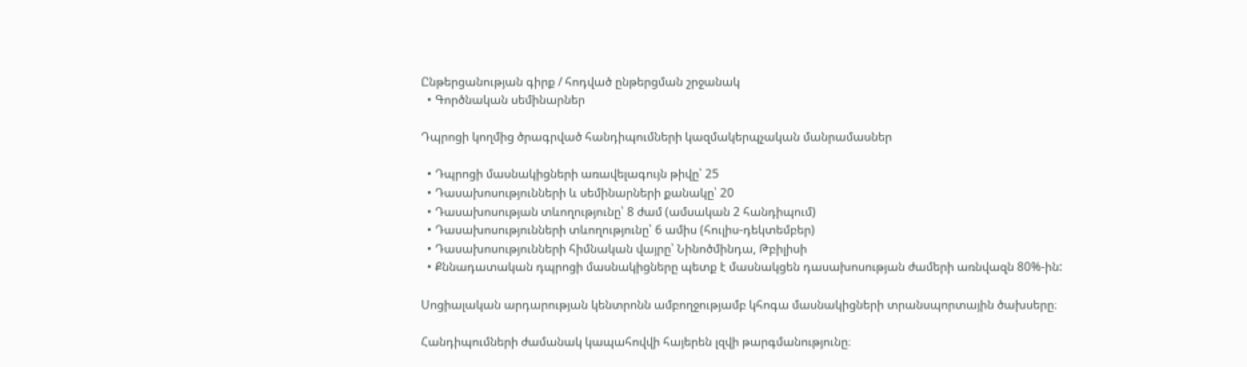Ընթերցանության գիրք / հոդված ընթերցման շրջանակ
  • Գործնական սեմինարներ

Դպրոցի կողմից ծրագրված հանդիպումների կազմակերպչական մանրամասներ

  • Դպրոցի մասնակիցների առավելագույն թիվը՝ 25
  • Դասախոսությունների և սեմինարների քանակը՝ 20
  • Դասախոսության տևողությունը՝ 8 ժամ (ամսական 2 հանդիպում)
  • Դասախոսությունների տևողությունը՝ 6 ամիս (հուլիս-դեկտեմբեր)
  • Դասախոսությունների հիմնական վայրը՝ Նինոծմինդա, Թբիլիսի
  • Քննադատական դպրոցի մասնակիցները պետք է մասնակցեն դասախոսության ժամերի առնվազն 80%-ին:

Սոցիալական արդարության կենտրոնն ամբողջությամբ կհոգա մասնակիցների տրանսպորտային ծախսերը։

Հանդիպումների ժամանակ կապահովվի հայերեն լզվի թարգմանությունը։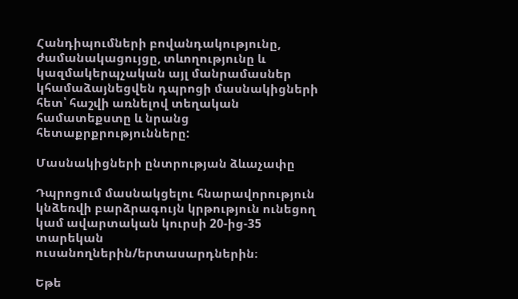Հանդիպումների բովանդակությունը, ժամանակացույցը, տևողությունը և կազմակերպչական այլ մանրամասներ կհամաձայնեցվեն դպրոցի մասնակիցների հետ՝ հաշվի առնելով տեղական համատեքստը և նրանց հետաքրքրությունները:

Մասնակիցների ընտրության ձևաչափը

Դպրոցում մասնակցելու հնարավորություն կնձեռվի բարձրագույն կրթություն ունեցող կամ ավարտական կուրսի 20-ից-35 տարեկան ուսանողներին/երտասարդներին։

Եթե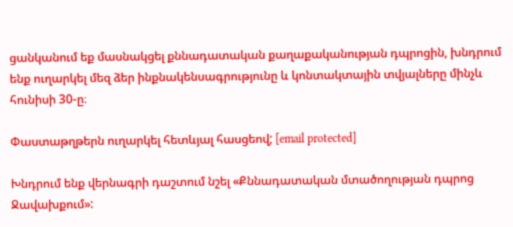ցանկանում եք մասնակցել քննադատական քաղաքականության դպրոցին, խնդրում ենք ուղարկել մեզ ձեր ինքնակենսագրությունը և կոնտակտային տվյալները մինչև հունիսի 30-ը։

Փաստաթղթերն ուղարկել հետևյալ հասցեով; [email protected]

Խնդրում ենք վերնագրի դաշտում նշել «Քննադատական մտածողության դպրոց Ջավախքում»: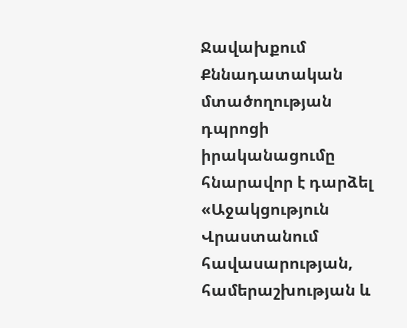Ջավախքում Քննադատական մտածողության դպրոցի իրականացումը հնարավոր է դարձել «Աջակցություն Վրաստանում հավասարության, համերաշխության և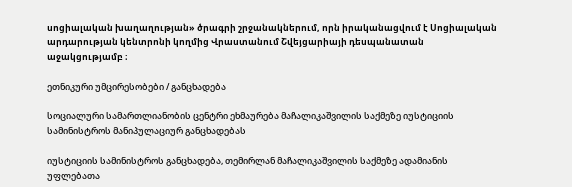սոցիալական խաղաղության» ծրագրի շրջանակներում, որն իրականացվում է Սոցիալական արդարության կենտրոնի կողմից Վրաստանում Շվեյցարիայի դեսպանատան աջակցությամբ ։

ეთნიკური უმცირესობები / განცხადება

სოციალური სამართლიანობის ცენტრი ეხმაურება მაჩალიკაშვილის საქმეზე იუსტიციის სამინისტროს მანიპულაციურ განცხადებას

იუსტიციის სამინისტროს განცხადება, თემირლან მაჩალიკაშვილის საქმეზე ადამიანის უფლებათა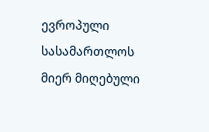ევროპული სასამართლოს მიერ მიღებული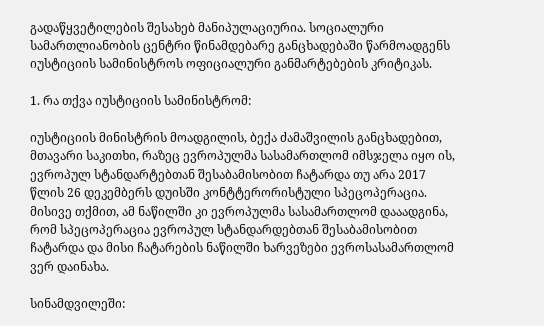გადაწყვეტილების შესახებ მანიპულაციურია. სოციალური სამართლიანობის ცენტრი წინამდებარე განცხადებაში წარმოადგენს იუსტიციის სამინისტროს ოფიციალური განმარტებების კრიტიკას.

1. რა თქვა იუსტიციის სამინისტრომ:

იუსტიციის მინისტრის მოადგილის, ბექა ძამაშვილის განცხადებით, მთავარი საკითხი, რაზეც ევროპულმა სასამართლომ იმსჯელა იყო ის, ევროპულ სტანდარტებთან შესაბამისობით ჩატარდა თუ არა 2017 წლის 26 დეკემბერს დუისში კონტტერორისტული სპეცოპერაცია. მისივე თქმით, ამ ნაწილში კი ევროპულმა სასამართლომ დააადგინა, რომ სპეცოპერაცია ევროპულ სტანდარდებთან შესაბამისობით ჩატარდა და მისი ჩატარების ნაწილში ხარვეზები ევროსასამართლომ ვერ დაინახა.

სინამდვილეში: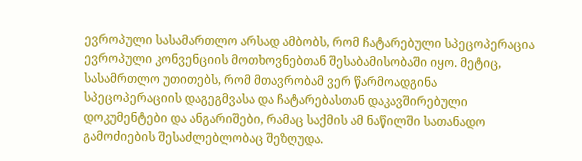ევროპული სასამართლო არსად ამბობს, რომ ჩატარებული სპეცოპერაცია ევროპული კონვენციის მოთხოვნებთან შესაბამისობაში იყო. მეტიც, სასამრთლო უთითებს, რომ მთავრობამ ვერ წარმოადგინა სპეცოპერაციის დაგეგმვასა და ჩატარებასთან დაკავშირებული დოკუმენტები და ანგარიშები, რამაც საქმის ამ ნაწილში სათანადო გამოძიების შესაძლებლობაც შეზღუდა.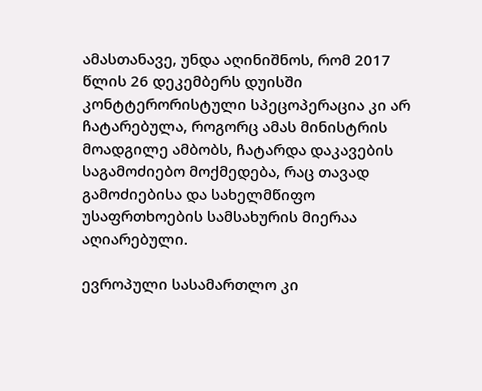ამასთანავე, უნდა აღინიშნოს, რომ 2017 წლის 26 დეკემბერს დუისში კონტტერორისტული სპეცოპერაცია კი არ ჩატარებულა, როგორც ამას მინისტრის მოადგილე ამბობს, ჩატარდა დაკავების საგამოძიებო მოქმედება, რაც თავად გამოძიებისა და სახელმწიფო უსაფრთხოების სამსახურის მიერაა აღიარებული.

ევროპული სასამართლო კი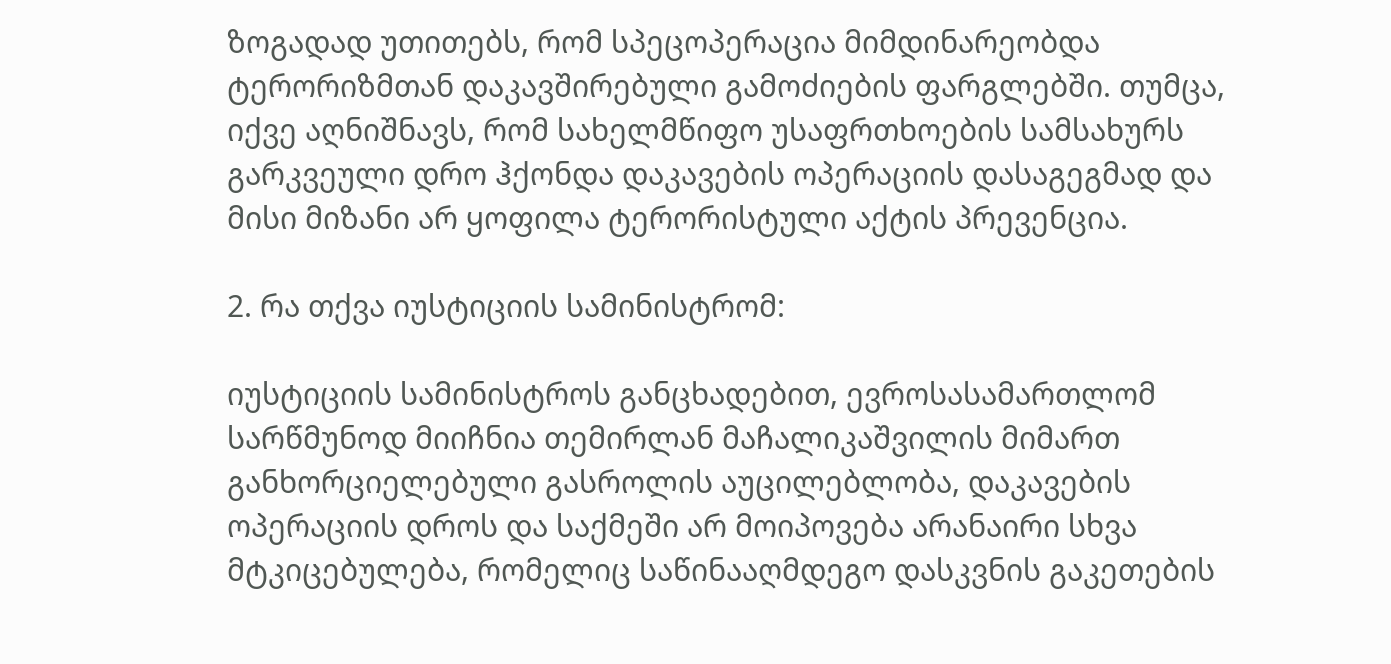ზოგადად უთითებს, რომ სპეცოპერაცია მიმდინარეობდა ტერორიზმთან დაკავშირებული გამოძიების ფარგლებში. თუმცა, იქვე აღნიშნავს, რომ სახელმწიფო უსაფრთხოების სამსახურს გარკვეული დრო ჰქონდა დაკავების ოპერაციის დასაგეგმად და მისი მიზანი არ ყოფილა ტერორისტული აქტის პრევენცია.

2. რა თქვა იუსტიციის სამინისტრომ:

იუსტიციის სამინისტროს განცხადებით, ევროსასამართლომ სარწმუნოდ მიიჩნია თემირლან მაჩალიკაშვილის მიმართ განხორციელებული გასროლის აუცილებლობა, დაკავების ოპერაციის დროს და საქმეში არ მოიპოვება არანაირი სხვა მტკიცებულება, რომელიც საწინააღმდეგო დასკვნის გაკეთების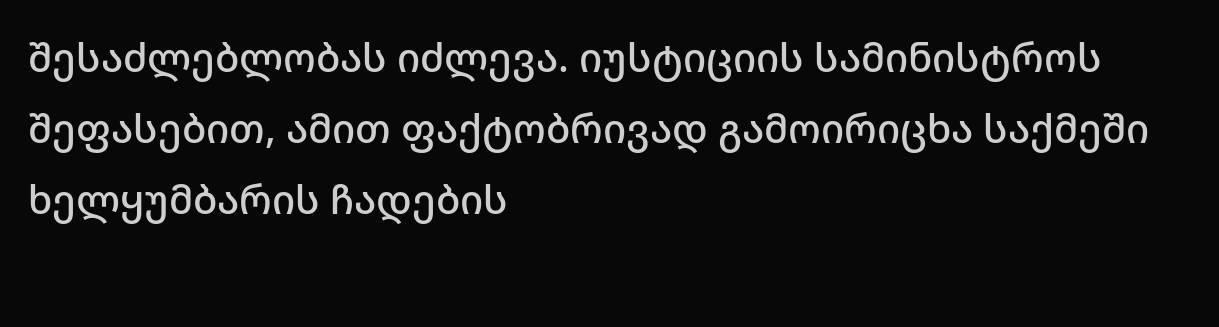შესაძლებლობას იძლევა. იუსტიციის სამინისტროს შეფასებით, ამით ფაქტობრივად გამოირიცხა საქმეში ხელყუმბარის ჩადების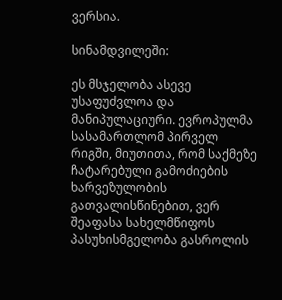ვერსია.

სინამდვილეში:

ეს მსჯელობა ასევე უსაფუძვლოა და მანიპულაციური. ევროპულმა სასამართლომ პირველ რიგში, მიუთითა, რომ საქმეზე ჩატარებული გამოძიების ხარვეზულობის გათვალისწინებით, ვერ შეაფასა სახელმწიფოს პასუხისმგელობა გასროლის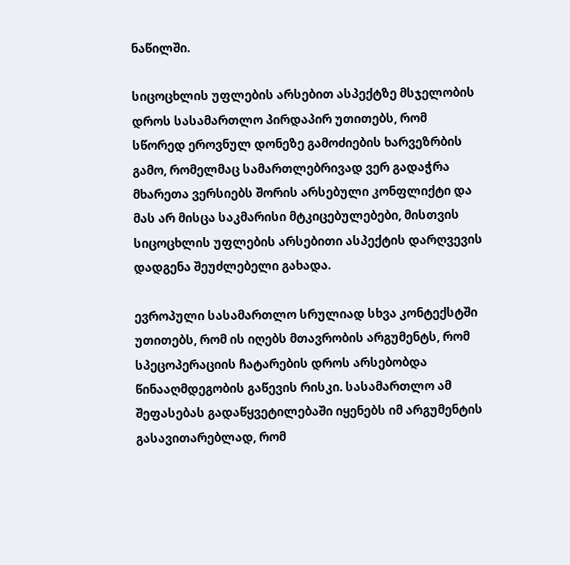ნაწილში.

სიცოცხლის უფლების არსებით ასპექტზე მსჯელობის დროს სასამართლო პირდაპირ უთითებს, რომ სწორედ ეროვნულ დონეზე გამოძიების ხარვეზრბის გამო, რომელმაც სამართლებრივად ვერ გადაჭრა მხარეთა ვერსიებს შორის არსებული კონფლიქტი და მას არ მისცა საკმარისი მტკიცებულებები, მისთვის სიცოცხლის უფლების არსებითი ასპექტის დარღვევის დადგენა შეუძლებელი გახადა.

ევროპული სასამართლო სრულიად სხვა კონტექსტში უთითებს, რომ ის იღებს მთავრობის არგუმენტს, რომ სპეცოპერაციის ჩატარების დროს არსებობდა წინააღმდეგობის გაწევის რისკი. სასამართლო ამ შეფასებას გადაწყვეტილებაში იყენებს იმ არგუმენტის გასავითარებლად, რომ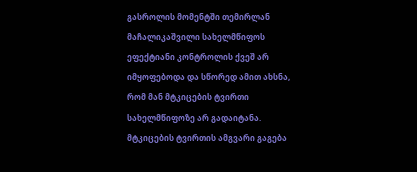გასროლის მომენტში თემირლან მაჩალიკაშვილი სახელმწიფოს ეფექტიანი კონტროლის ქვეშ არ იმყოფებოდა და სწორედ ამით ახსნა, რომ მან მტკიცების ტვირთი სახელმწიფოზე არ გადაიტანა. მტკიცების ტვირთის ამგვარი გაგება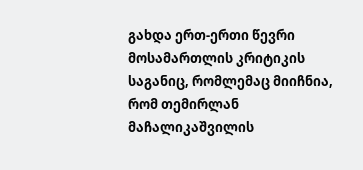გახდა ერთ-ერთი წევრი მოსამართლის კრიტიკის საგანიც, რომლემაც მიიჩნია, რომ თემირლან მაჩალიკაშვილის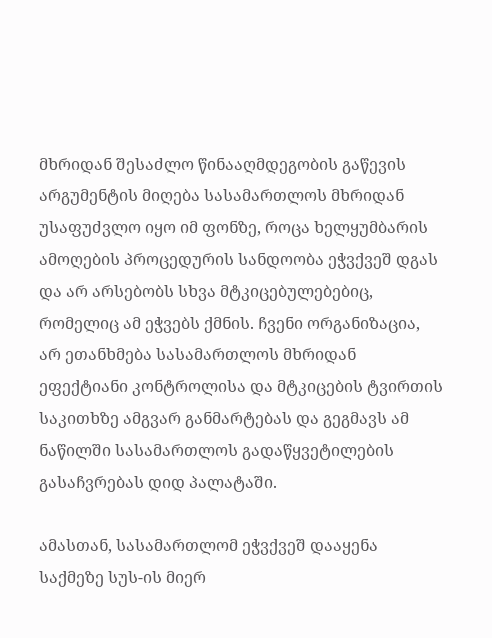მხრიდან შესაძლო წინააღმდეგობის გაწევის არგუმენტის მიღება სასამართლოს მხრიდან უსაფუძვლო იყო იმ ფონზე, როცა ხელყუმბარის ამოღების პროცედურის სანდოობა ეჭვქვეშ დგას და არ არსებობს სხვა მტკიცებულებებიც, რომელიც ამ ეჭვებს ქმნის. ჩვენი ორგანიზაცია, არ ეთანხმება სასამართლოს მხრიდან ეფექტიანი კონტროლისა და მტკიცების ტვირთის საკითხზე ამგვარ განმარტებას და გეგმავს ამ ნაწილში სასამართლოს გადაწყვეტილების გასაჩვრებას დიდ პალატაში.

ამასთან, სასამართლომ ეჭვქვეშ დააყენა საქმეზე სუს-ის მიერ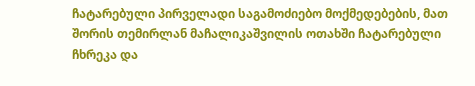ჩატარებული პირველადი საგამოძიებო მოქმედებების, მათ შორის თემირლან მაჩალიკაშვილის ოთახში ჩატარებული ჩხრეკა და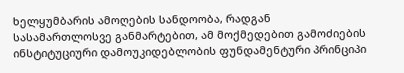ხელყუმბარის ამოღების სანდოობა, რადგან სასამართლოსვე განმარტებით, ამ მოქმედებით გამოძიების ინსტიტუციური დამოუკიდებლობის ფუნდამენტური პრინციპი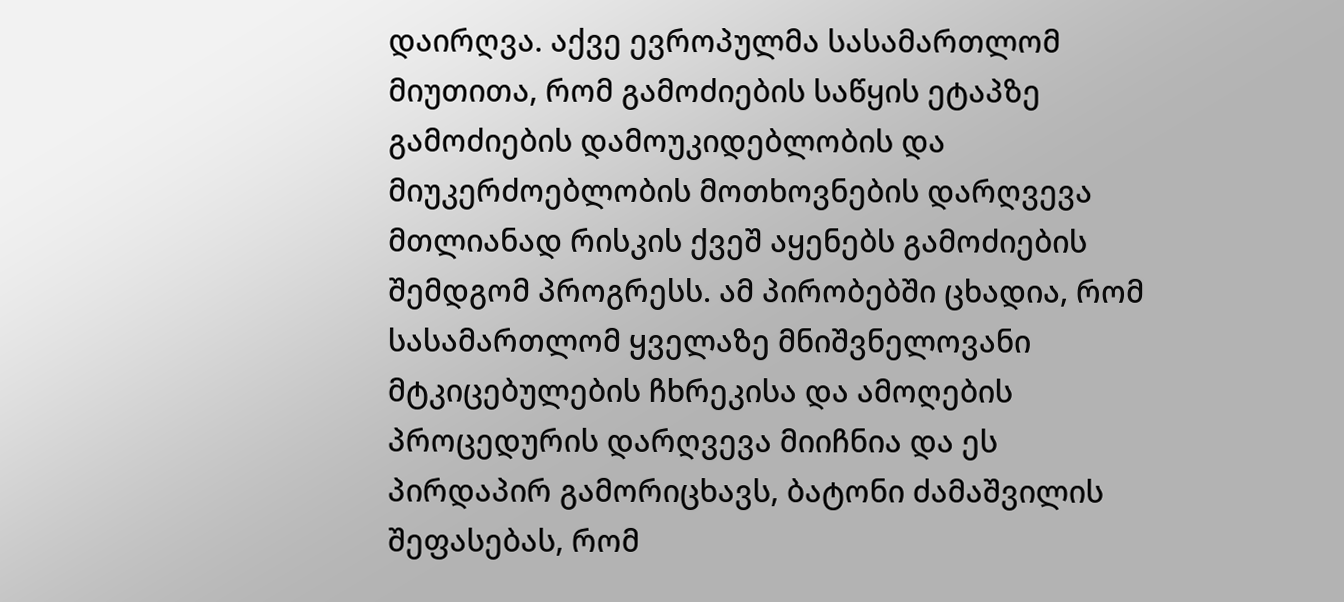დაირღვა. აქვე ევროპულმა სასამართლომ მიუთითა, რომ გამოძიების საწყის ეტაპზე გამოძიების დამოუკიდებლობის და მიუკერძოებლობის მოთხოვნების დარღვევა მთლიანად რისკის ქვეშ აყენებს გამოძიების შემდგომ პროგრესს. ამ პირობებში ცხადია, რომ სასამართლომ ყველაზე მნიშვნელოვანი მტკიცებულების ჩხრეკისა და ამოღების პროცედურის დარღვევა მიიჩნია და ეს პირდაპირ გამორიცხავს, ბატონი ძამაშვილის შეფასებას, რომ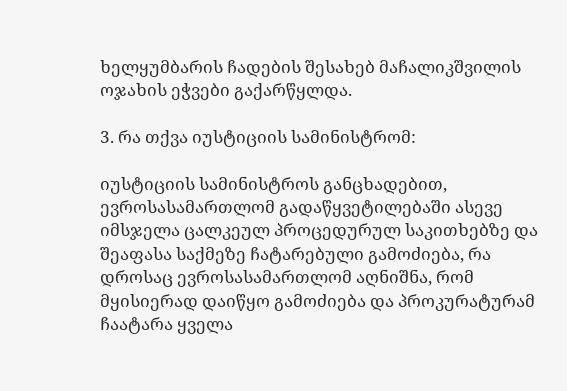ხელყუმბარის ჩადების შესახებ მაჩალიკშვილის ოჯახის ეჭვები გაქარწყლდა.

3. რა თქვა იუსტიციის სამინისტრომ:

იუსტიციის სამინისტროს განცხადებით, ევროსასამართლომ გადაწყვეტილებაში ასევე იმსჯელა ცალკეულ პროცედურულ საკითხებზე და შეაფასა საქმეზე ჩატარებული გამოძიება, რა დროსაც ევროსასამართლომ აღნიშნა, რომ მყისიერად დაიწყო გამოძიება და პროკურატურამ ჩაატარა ყველა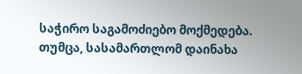საჭირო საგამოძიებო მოქმედება. თუმცა, სასამართლომ დაინახა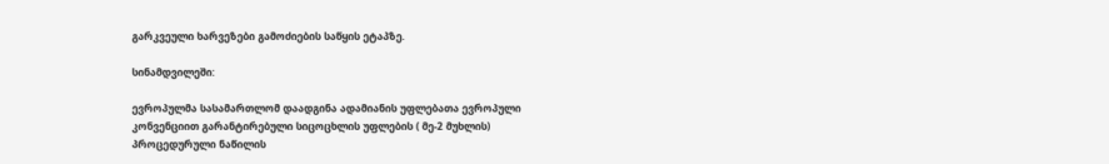გარკვეული ხარვეზები გამოძიების საწყის ეტაპზე.

სინამდვილეში:

ევროპულმა სასამართლომ დაადგინა ადამიანის უფლებათა ევროპული კონვენციით გარანტირებული სიცოცხლის უფლების ( მე-2 მუხლის) პროცედურული ნაწილის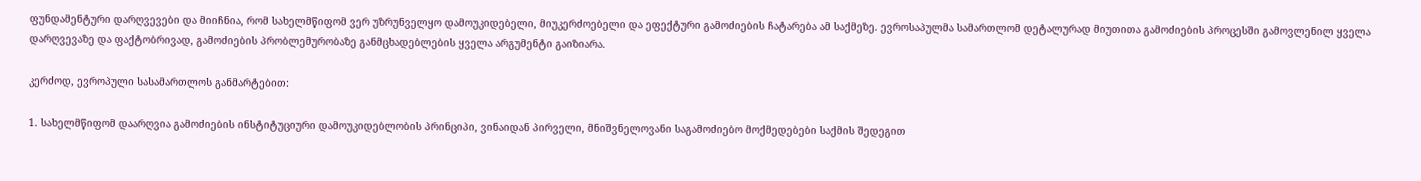ფუნდამენტური დარღვევები და მიიჩნია, რომ სახელმწიფომ ვერ უზრუნველყო დამოუკიდებელი, მიუკერძოებელი და ეფექტური გამოძიების ჩატარება ამ საქმეზე. ევროსაპულმა სამართლომ დეტალურად მიუთითა გამოძიების პროცესში გამოვლენილ ყველა დარღვევაზე და ფაქტობრივად, გამოძიების პრობლემურობაზე განმცხადებლების ყველა არგუმენტი გაიზიარა.

კერძოდ, ევროპული სასამართლოს განმარტებით:

1. სახელმწიფომ დაარღვია გამოძიების ინსტიტუციური დამოუკიდებლობის პრინციპი, ვინაიდან პირველი, მნიშვნელოვანი საგამოძიებო მოქმედებები საქმის შედეგით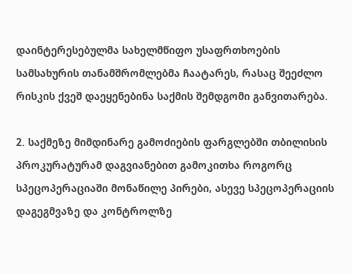დაინტერესებულმა სახელმწიფო უსაფრთხოების სამსახურის თანამშრომლებმა ჩაატარეს, რასაც შეეძლო რისკის ქვეშ დაეყენებინა საქმის შემდგომი განვითარება.

2. საქმეზე მიმდინარე გამოძიების ფარგლებში თბილისის პროკურატურამ დაგვიანებით გამოკითხა როგორც სპეცოპერაციაში მონაწილე პირები, ასევე სპეცოპერაციის დაგეგმვაზე და კონტროლზე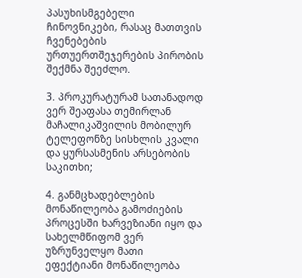პასუხისმგებელი ჩინოვნიკები, რასაც მათთვის ჩვენებების ურთუერთშეჯერების პირობის შექმნა შეეძლო.

3. პროკურატურამ სათანადოდ ვერ შეაფასა თემირლან მაჩალიკაშვილის მობილურ ტელეფონზე სისხლის კვალი და ყურსასმენის არსებობის საკითხი;

4. განმცხადებლების მონაწილეობა გამოძიების პროცესში ხარვეზიანი იყო და სახელმწიფომ ვერ უზრუნველყო მათი ეფექტიანი მონაწილეობა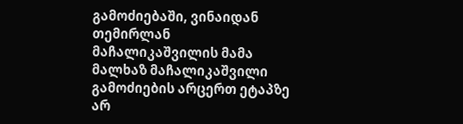გამოძიებაში, ვინაიდან თემირლან მაჩალიკაშვილის მამა მალხაზ მაჩალიკაშვილი გამოძიების არცერთ ეტაპზე არ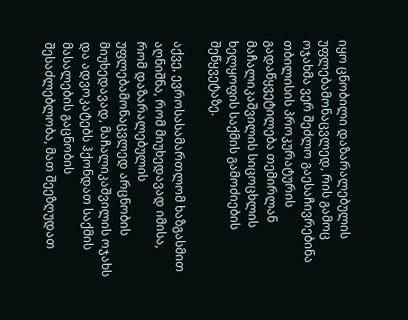იყო ცნობილი დაზარალებულის უფლებამონაცვლედ, რის გამოც ოჯახმა ვერ შეძლო გაესაჩივრებინა თბილისის პროკურატურის გადაწყვეტილება თემირლან მაჩალიკაშვილის სიცოცხლის ხელყოფის საქმის გამოძიების შეწყვეტაზე.

აქვე, ევროსასამართლომ ხაზგასმით აღნიშნა, რომ მიუხედავად იმისა, რომ დაზარალებულის უფლებამონაცვლედ არცნობის მიუხედავად, მაჩალიკაშვილის ოჯახს და ადვოკატებს ჰქონდათ საქმის მასალების გაცნობის შესაძლებლობა, მათ შეეზღუდათ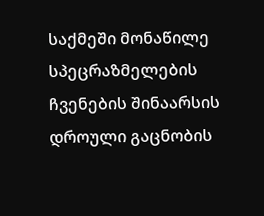საქმეში მონაწილე სპეცრაზმელების ჩვენების შინაარსის დროული გაცნობის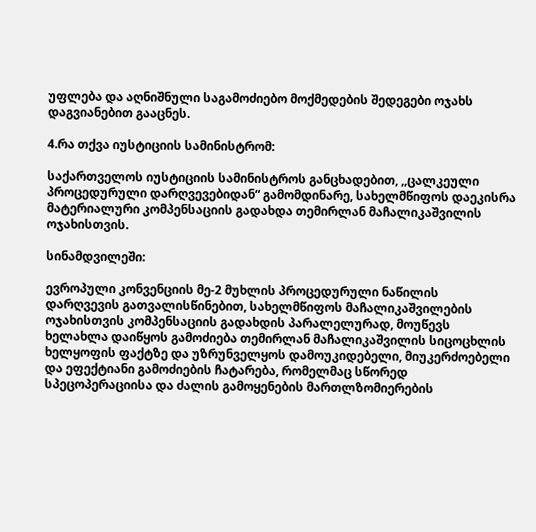უფლება და აღნიშნული საგამოძიებო მოქმედების შედეგები ოჯახს დაგვიანებით გააცნეს.

4.რა თქვა იუსტიციის სამინისტრომ:

საქართველოს იუსტიციის სამინისტროს განცხადებით, ,,ცალკეული პროცედურული დარღვევებიდან“ გამომდინარე, სახელმწიფოს დაეკისრა მატერიალური კომპენსაციის გადახდა თემირლან მაჩალიკაშვილის ოჯახისთვის.

სინამდვილეში:

ევროპული კონვენციის მე-2 მუხლის პროცედურული ნაწილის დარღვევის გათვალისწინებით, სახელმწიფოს მაჩალიკაშვილების ოჯახისთვის კომპენსაციის გადახდის პარალელურად, მოუწევს ხელახლა დაიწყოს გამოძიება თემირლან მაჩალიკაშვილის სიცოცხლის ხელყოფის ფაქტზე და უზრუნველყოს დამოუკიდებელი, მიუკერძოებელი და ეფექტიანი გამოძიების ჩატარება, რომელმაც სწორედ სპეცოპერაციისა და ძალის გამოყენების მართლზომიერების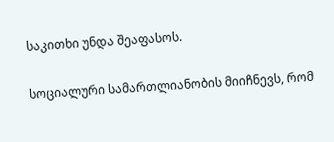საკითხი უნდა შეაფასოს.

სოციალური სამართლიანობის მიიჩნევს, რომ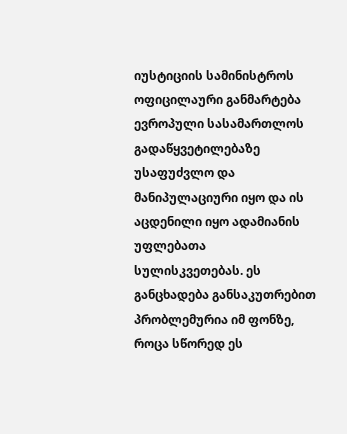იუსტიციის სამინისტროს ოფიცილაური განმარტება ევროპული სასამართლოს გადაწყვეტილებაზე უსაფუძვლო და მანიპულაციური იყო და ის აცდენილი იყო ადამიანის უფლებათა სულისკვეთებას. ეს განცხადება განსაკუთრებით პრობლემურია იმ ფონზე, როცა სწორედ ეს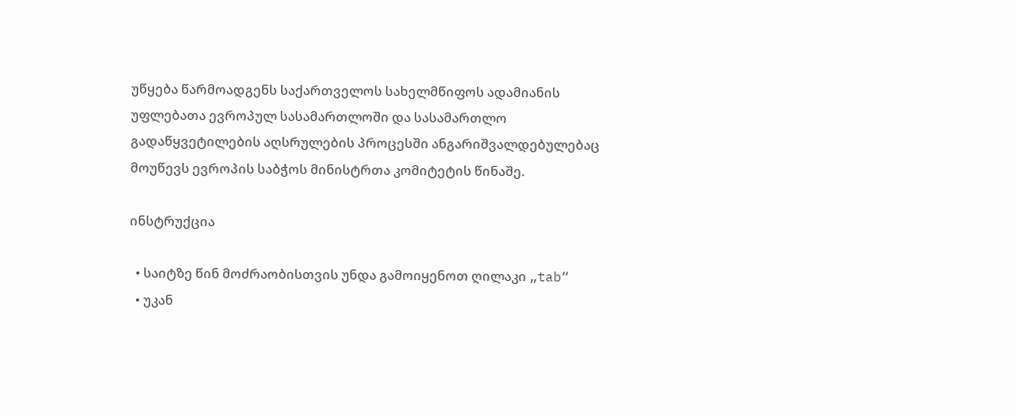უწყება წარმოადგენს საქართველოს სახელმწიფოს ადამიანის უფლებათა ევროპულ სასამართლოში და სასამართლო გადაწყვეტილების აღსრულების პროცესში ანგარიშვალდებულებაც მოუწევს ევროპის საბჭოს მინისტრთა კომიტეტის წინაშე.

ინსტრუქცია

  • საიტზე წინ მოძრაობისთვის უნდა გამოიყენოთ ღილაკი „tab“
  • უკან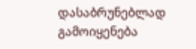დასაბრუნებლად გამოიყენება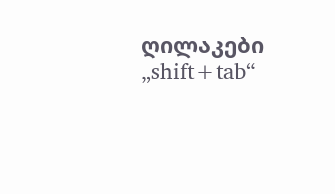ღილაკები „shift+tab“